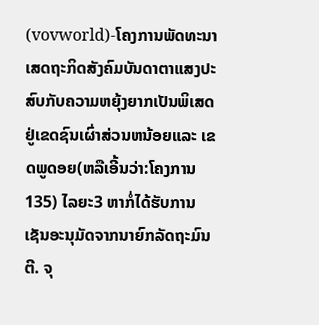(vovworld)-ໂຄງການພັດທະນາເສດຖະກິດສັງຄົມບັນດາຕາແສງປະສົບກັບຄວາມຫຍຸ້ງຍາກເປັນພິເສດຢູ່ເຂດຊົນເຜົ່າສ່ວນຫນ້ອຍແລະ ເຂດພູດອຍ(ຫລືເອີ້ນວ່າ:ໂຄງການ 135) ໄລຍະ3 ຫາກໍ່ໄດ້ຮັບການເຊັນອະນຸມັດຈາກນາຍົກລັດຖະມົນຕີ. ຈຸ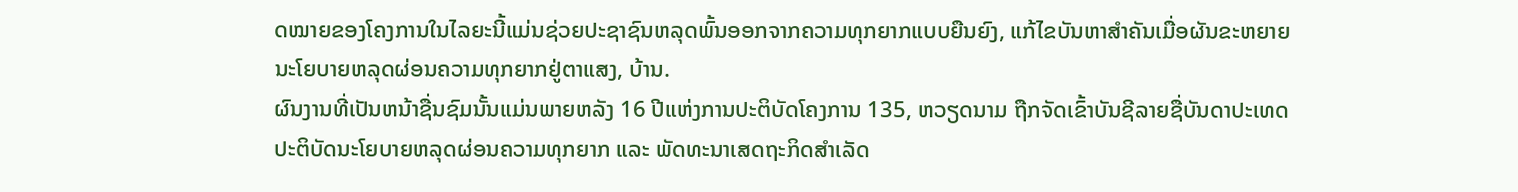ດໝາຍຂອງໂຄງການໃນໄລຍະນີ້ແມ່ນຊ່ວຍປະຊາຊົນຫລຸດພົ້ນອອກຈາກຄວາມທຸກຍາກແບບຍືນຍົງ, ແກ້ໄຂບັນຫາສຳຄັນເມື່ອຜັນຂະຫຍາຍນະໂຍບາຍຫລຸດຜ່ອນຄວາມທຸກຍາກຢູ່ຕາແສງ, ບ້ານ.
ຜົນງານທີ່ເປັນຫນ້າຊື່ນຊົມນັ້ນແມ່ນພາຍຫລັງ 16 ປີແຫ່ງການປະຕິບັດໂຄງການ 135, ຫວຽດນາມ ຖືກຈັດເຂົ້າບັນຊີລາຍຊື່ບັນດາປະເທດປະຕິບັດນະໂຍບາຍຫລຸດຜ່ອນຄວາມທຸກຍາກ ແລະ ພັດທະນາເສດຖະກິດສຳເລັດ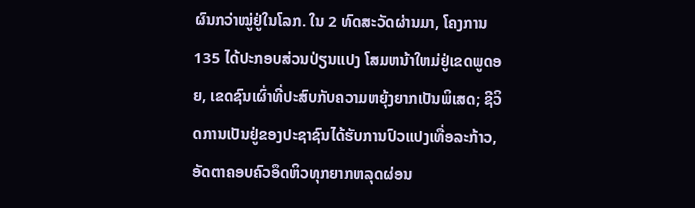ຜົນກວ່າໝູ່ຢູ່ໃນໂລກ. ໃນ 2 ທົດສະວັດຜ່ານມາ, ໂຄງການ 135 ໄດ້ປະກອບສ່ວນປ່ຽນແປງ ໂສມຫນ້າໃຫມ່ຢູ່ເຂດພູດອຍ, ເຂດຊົນເຜົ່າທີ່ປະສົບກັບຄວາມຫຍຸ້ງຍາກເປັນພິເສດ; ຊີວິດການເປັນຢູ່ຂອງປະຊາຊົນໄດ້ຮັບການປົວແປງເທື່ອລະກ້າວ, ອັດຕາຄອບຄົວອຶດຫິວທຸກຍາກຫລຸດຜ່ອນ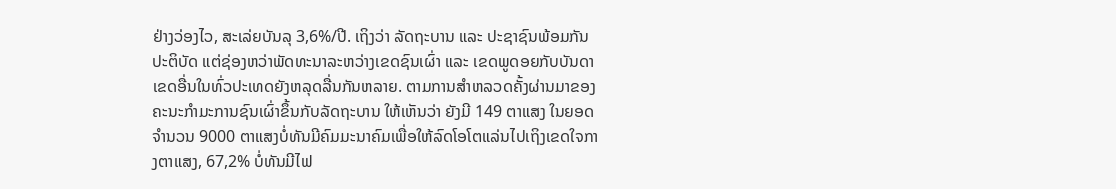ຢ່າງວ່ອງໄວ, ສະເລ່ຍບັນລຸ 3,6%/ປີ. ເຖິງວ່າ ລັດຖະບານ ແລະ ປະຊາຊົນພ້ອມກັນປະຕິບັດ ແຕ່ຊ່ອງຫວ່າພັດທະນາລະຫວ່າງເຂດຊົນເຜົ່າ ແລະ ເຂດພູດອຍກັບບັນດາເຂດອື່ນໃນທົ່ວປະເທດຍັງຫລຸດລື່ນກັນຫລາຍ. ຕາມການສຳຫລວດຄັ້ງຜ່ານມາຂອງຄະນະກຳມະການຊົນເຜົ່າຂຶ້ນກັບລັດຖະບານ ໃຫ້ເຫັນວ່າ ຍັງມີ 149 ຕາແສງ ໃນຍອດຈຳນວນ 9000 ຕາແສງບໍ່ທັນມີຄົມມະນາຄົມເພື່ອໃຫ້ລົດໂອໂຕແລ່ນໄປເຖິງເຂດໃຈກາງຕາແສງ, 67,2% ບໍ່ທັນມີໄຟ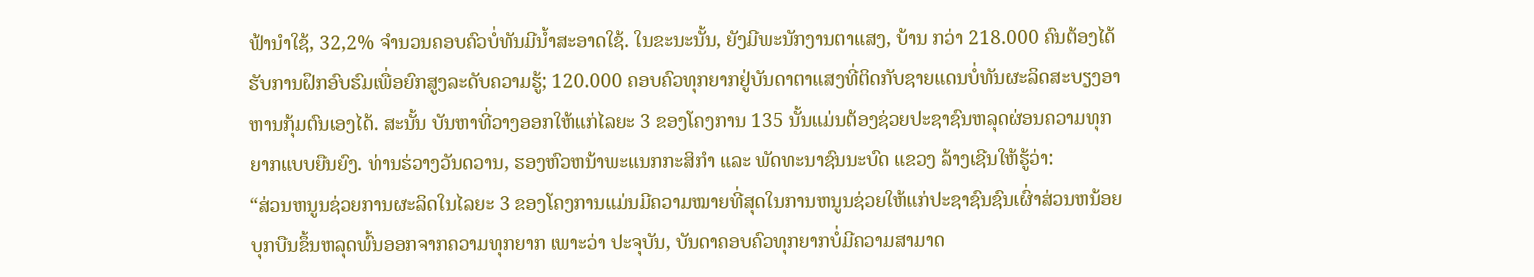ຟ້ານຳໃຊ້, 32,2% ຈຳນວນຄອບຄົວບໍ່ທັນມີນ້ຳສະອາດໃຊ້. ໃນຂະນະນັ້ນ, ຍັງມີພະນັກງານຕາແສງ, ບ້ານ ກວ່າ 218.000 ຄົນຕ້ອງໄດ້ຮັບການຝຶກອົບຮົມເພື່ອຍົກສູງລະດັບຄວາມຮູ້; 120.000 ຄອບຄົວທຸກຍາກຢູ່ບັນດາຕາແສງທີ່ຕິດກັບຊາຍແດນບໍ່ທັນຜະລິດສະບຽງອາຫານກຸ້ມຕົນເອງໄດ້. ສະນັ້ນ ບັນຫາທີ່ວາງອອກໃຫ້ແກ່ໄລຍະ 3 ຂອງໂຄງການ 135 ນັ້ນແມ່ນຕ້ອງຊ່ວຍປະຊາຊົນຫລຸດຜ່ອນຄວາມທຸກຍາກແບບຍືນຍົງ. ທ່ານຮ່ວາງວັນດວານ, ຮອງຫົວຫນ້າພະແນກກະສິກຳ ແລະ ພັດທະນາຊົນນະບົດ ແຂວງ ລ້າງເຊີນໃຫ້ຮູ້ວ່າ:
“ສ່ວນຫນູນຊ່ວຍການຜະລິດໃນໄລຍະ 3 ຂອງໂຄງການແມ່ນມີຄວາມໝາຍທີ່ສຸດໃນການຫນູນຊ່ວຍໃຫ້ແກ່ປະຊາຊົນຊົນເຜົ່າສ່ວນຫນ້ອຍບຸກບືນຂຶ້ນຫລຸດພົ້ນອອກຈາກຄວາມທຸກຍາກ ເພາະວ່າ ປະຈຸບັນ, ບັນດາຄອບຄົວທຸກຍາກບໍ່ມີຄວາມສາມາດ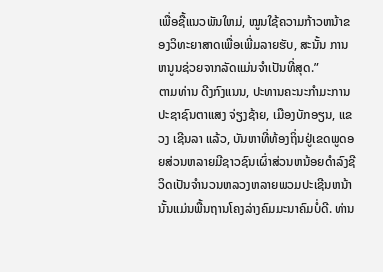ເພື່ອຊື້ແນວພັນໃຫມ່, ໝູນໃຊ້ຄວາມກ້າວຫນ້າຂອງວິທະຍາສາດເພື່ອເພີ່ມລາຍຮັບ, ສະນັ້ນ ການຫນູນຊ່ວຍຈາກລັດແມ່ນຈຳເປັນທີ່ສຸດ.”
ຕາມທ່ານ ດີງກົງແນນ, ປະທານຄະນະກຳມະການປະຊາຊົນຕາແສງ ຈ່ຽງຊ້າຍ, ເມືອງບັກອຽນ, ແຂວງ ເຊີນລາ ແລ້ວ, ບັນຫາທີ່ທ້ອງຖິ່ນຢູ່ເຂດພູດອຍສ່ວນຫລາຍມີຊາວຊົນເຜົ່າສ່ວນຫນ້ອຍດຳລົງຊີວິດເປັນຈຳນວນຫລວງຫລາຍພວມປະເຊີນຫນ້ານັ້ນແມ່ນພື້ນຖານໂຄງລ່າງຄົມມະນາຄົມບໍ່ດີ. ທ່ານ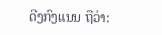ດີງກົງແນນ ຖືວ່າ: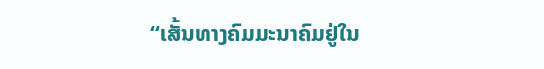“ເສັ້ນທາງຄົມມະນາຄົມຢູ່ໃນ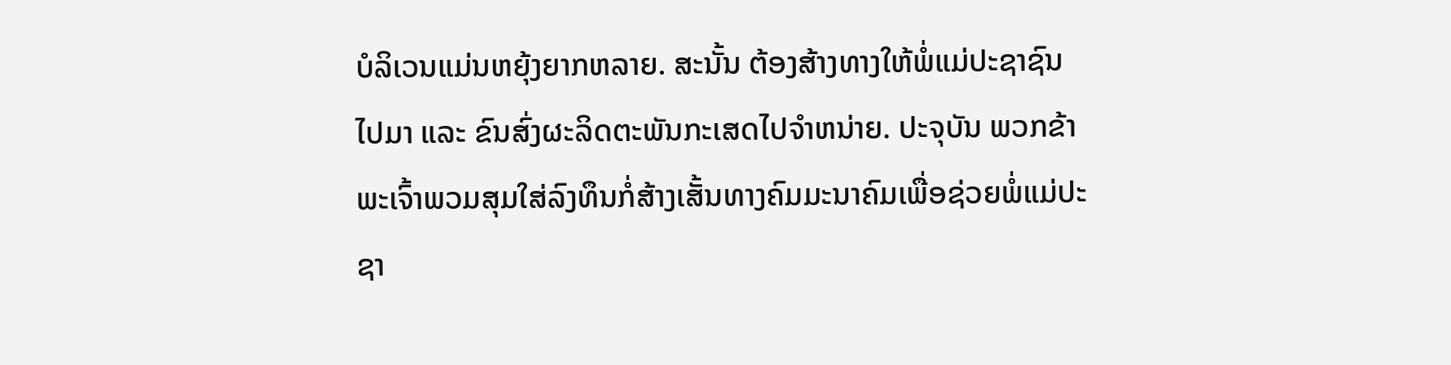ບໍລິເວນແມ່ນຫຍຸ້ງຍາກຫລາຍ. ສະນັ້ນ ຕ້ອງສ້າງທາງໃຫ້ພໍ່ແມ່ປະຊາຊົນໄປມາ ແລະ ຂົນສົ່ງຜະລິດຕະພັນກະເສດໄປຈຳຫນ່າຍ. ປະຈຸບັນ ພວກຂ້າພະເຈົ້າພວມສຸມໃສ່ລົງທຶນກໍ່ສ້າງເສັ້ນທາງຄົມມະນາຄົມເພື່ອຊ່ວຍພໍ່ແມ່ປະຊາ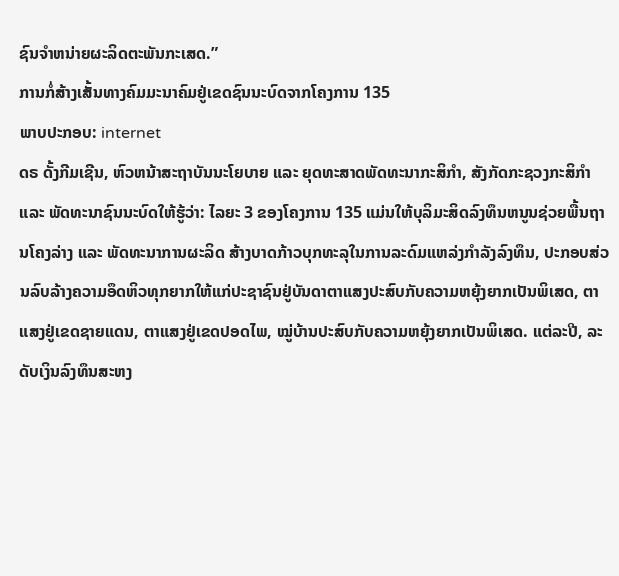ຊົນຈຳຫນ່າຍຜະລິດຕະພັນກະເສດ.”
ການກໍ່ສ້າງເສັ້ນທາງຄົມມະນາຄົມຢູ່ເຂດຊົນນະບົດຈາກໂຄງການ 135
ພາບປະກອບ: internet
ດຣ ດັ້ງກີມເຊີນ, ຫົວຫນ້າສະຖາບັນນະໂຍບາຍ ແລະ ຍຸດທະສາດພັດທະນາກະສິກຳ, ສັງກັດກະຊວງກະສິກຳ ແລະ ພັດທະນາຊົນນະບົດໃຫ້ຮູ້ວ່າ: ໄລຍະ 3 ຂອງໂຄງການ 135 ແມ່ນໃຫ້ບຸລິມະສິດລົງທຶນຫນູນຊ່ວຍພື້ນຖານໂຄງລ່າງ ແລະ ພັດທະນາການຜະລິດ ສ້າງບາດກ້າວບຸກທະລຸໃນການລະດົມແຫລ່ງກຳລັງລົງທຶນ, ປະກອບສ່ວນລົບລ້າງຄວາມອຶດຫິວທຸກຍາກໃຫ້ແກ່ປະຊາຊົນຢູ່ບັນດາຕາແສງປະສົບກັບຄວາມຫຍຸ້ງຍາກເປັນພິເສດ, ຕາແສງຢູ່ເຂດຊາຍແດນ, ຕາແສງຢູ່ເຂດປອດໄພ, ໝູ່ບ້ານປະສົບກັບຄວາມຫຍຸ້ງຍາກເປັນພິເສດ. ແຕ່ລະປີ, ລະດັບເງິນລົງທຶນສະຫງ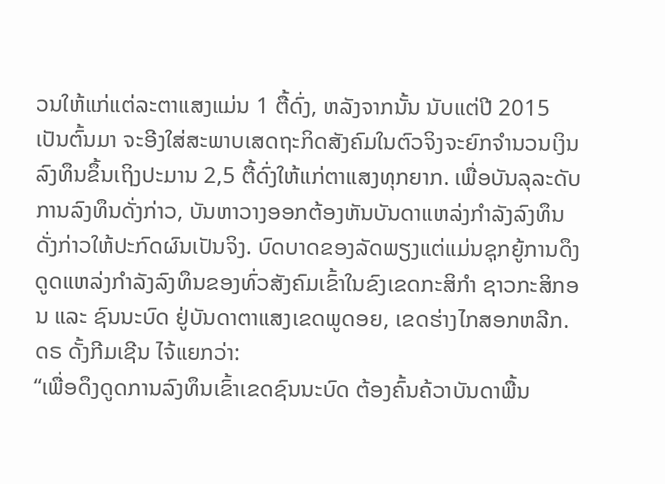ວນໃຫ້ແກ່ແຕ່ລະຕາແສງແມ່ນ 1 ຕື້ດົ່ງ, ຫລັງຈາກນັ້ນ ນັບແຕ່ປີ 2015 ເປັນຕົ້ນມາ ຈະອີງໃສ່ສະພາບເສດຖະກິດສັງຄົມໃນຕົວຈິງຈະຍົກຈຳນວນເງິນລົງທຶນຂຶ້ນເຖິງປະມານ 2,5 ຕື້ດົ່ງໃຫ້ແກ່ຕາແສງທຸກຍາກ. ເພື່ອບັນລຸລະດັບການລົງທຶນດັ່ງກ່າວ, ບັນຫາວາງອອກຕ້ອງຫັນບັນດາແຫລ່ງກຳລັງລົງທຶນດັ່ງກ່າວໃຫ້ປະກົດຜົນເປັນຈິງ. ບົດບາດຂອງລັດພຽງແຕ່ແມ່ນຊຸກຍູ້ການດຶງດູດແຫລ່ງກຳລັງລົງທຶນຂອງທົ່ວສັງຄົມເຂົ້າໃນຂົງເຂດກະສິກຳ ຊາວກະສິກອນ ແລະ ຊົນນະບົດ ຢູ່ບັນດາຕາແສງເຂດພູດອຍ, ເຂດຮ່າງໄກສອກຫລີກ. ດຣ ດັ້ງກີມເຊີນ ໄຈ້ແຍກວ່າ:
“ເພື່ອດຶງດູດການລົງທຶນເຂົ້າເຂດຊົນນະບົດ ຕ້ອງຄົ້ນຄ້ວາບັນດາພື້ນ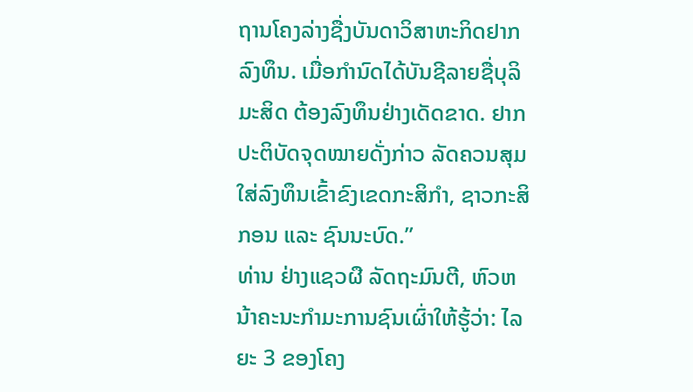ຖານໂຄງລ່າງຊື່ງບັນດາວິສາຫະກິດຢາກລົງທຶນ. ເມື່ອກຳນົດໄດ້ບັນຊີລາຍຊື່ບຸລິມະສິດ ຕ້ອງລົງທຶນຢ່າງເດັດຂາດ. ຢາກປະຕິບັດຈຸດໝາຍດັ່ງກ່າວ ລັດຄວນສຸມໃສ່ລົງທຶນເຂົ້າຂົງເຂດກະສິກຳ, ຊາວກະສິກອນ ແລະ ຊົນນະບົດ.”
ທ່ານ ຢ່າງແຊວຜື ລັດຖະມົນຕີ, ຫົວຫນ້າຄະນະກຳມະການຊົນເຜົ່າໃຫ້ຮູ້ວ່າ: ໄລຍະ 3 ຂອງໂຄງ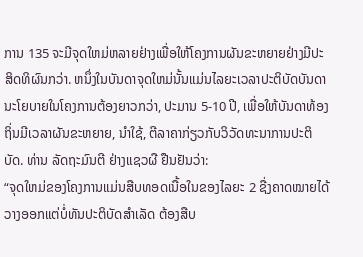ການ 135 ຈະມີຈຸດໃຫມ່ຫລາຍຢ່າງເພື່ອໃຫ້ໂຄງການຜັນຂະຫຍາຍຢ່າງມີປະສິດທິຜົນກວ່າ. ຫນຶ່ງໃນບັນດາຈຸດໃຫມ່ນັ້ນແມ່ນໄລຍະເວລາປະຕິບັດບັນດານະໂຍບາຍໃນໂຄງການຕ້ອງຍາວກວ່າ, ປະມານ 5-10 ປີ, ເພື່ອໃຫ້ບັນດາທ້ອງຖິ່ນມີເວລາຜັນຂະຫຍາຍ, ນຳໃຊ້, ຕີລາຄາກ່ຽວກັບວິວັດທະນາການປະຕິບັດ. ທ່ານ ລັດຖະມົນຕີ ຢ່າງແຊວຜື ຢືນຢັນວ່າ:
“ຈຸດໃຫມ່ຂອງໂຄງການແມ່ນສືບທອດເນື້ອໃນຂອງໄລຍະ 2 ຊື່ງຄາດໝາຍໄດ້ວາງອອກແຕ່ບໍ່ທັນປະຕິບັດສຳເລັດ ຕ້ອງສືບ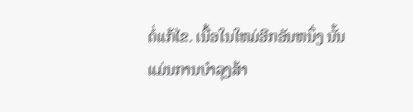ຕໍ່ແກ້ໄຂ. ເນື້ອໃນໃຫມ່ອີກອັນຫນຶ່ງ ນັ້ນແມ່ນການບຳລຸງສ້າ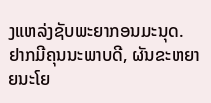ງແຫລ່ງຊັບພະຍາກອນມະນຸດ. ຢາກມີຄຸນນະພາບດີ, ຜັນຂະຫຍາຍນະໂຍ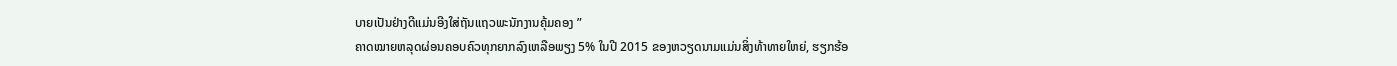ບາຍເປັນຢ່າງດີແມ່ນອີງໃສ່ຖັນແຖວພະນັກງານຄຸ້ມຄອງ ”
ຄາດໝາຍຫລຸດຜ່ອນຄອບຄົວທຸກຍາກລົງເຫລືອພຽງ 5% ໃນປີ 2015 ຂອງຫວຽດນາມແມ່ນສິ່ງທ້າທາຍໃຫຍ່, ຮຽກຮ້ອ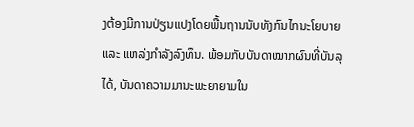ງຕ້ອງມີການປ່ຽນແປງໂດຍພື້ນຖານນັບທັງກົນໄກນະໂຍບາຍ ແລະ ແຫລ່ງກຳລັງລົງທຶນ. ພ້ອມກັບບັນດາໝາກຜົນທີ່ບັນລຸໄດ້, ບັນດາຄວາມມານະພະຍາຍາມໃນ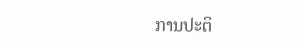ການປະຕິ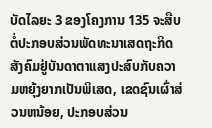ບັດໄລຍະ 3 ຂອງໂຄງການ 135 ຈະສືບຕໍ່ປະກອບສ່ວນພັດທະນາເສດຖະກິດສັງຄົມຢູ່ບັນດາຕາແສງປະສົບກັບຄວາມຫຍຸ້ງຍາກເປັນພິເສດ, ເຂດຊົນເຜົ່າສ່ວນຫນ້ອຍ, ປະກອບສ່ວນ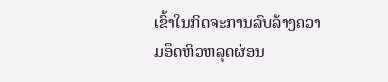ເຂົ້າໃນກິດຈະການລົບລ້າງຄວາມອຶດຫິວຫລຸດຜ່ອນ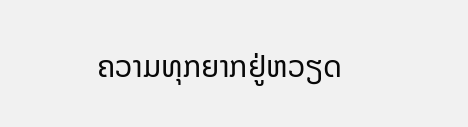ຄວາມທຸກຍາກຢູ່ຫວຽດ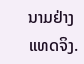ນາມຢ່າງແທດຈິງ.